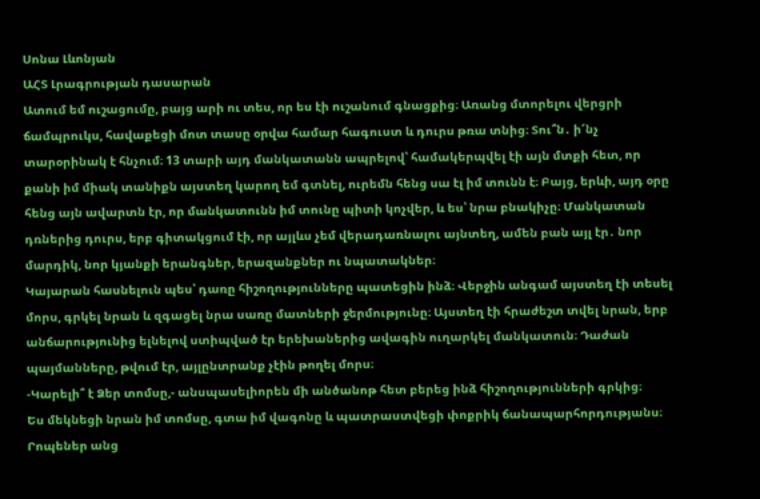Սոնա Լևոնյան
ԱՀՏ Լրագրության դասարան
Ատում եմ ուշացումը, բայց արի ու տես, որ ես էի ուշանում գնացքից։ Առանց մտորելու վերցրի ճամպրուկս, հավաքեցի մոտ տասը օրվա համար հագուստ և դուրս թռա տնից։ Տու՞ն․ ի՜նչ տարօրինակ է հնչում։ 13 տարի այդ մանկատանն ապրելով՝ համակերպվել էի այն մտքի հետ, որ քանի իմ միակ տանիքն այստեղ կարող եմ գտնել, ուրեմն հենց սա էլ իմ տունն է։ Բայց, երևի, այդ օրը հենց այն ավարտն էր, որ մանկատունն իմ տունը պիտի կոչվեր, և ես՝ նրա բնակիչը։ Մանկատան դռներից դուրս, երբ գիտակցում էի, որ այլևս չեմ վերադառնալու այնտեղ, ամեն բան այլ էր․ նոր մարդիկ, նոր կյանքի երանգներ, երազանքներ ու նպատակներ։
Կայարան հասնելուն պես՝ դառը հիշողությունները պատեցին ինձ։ Վերջին անգամ այստեղ էի տեսել մորս, գրկել նրան և զգացել նրա սառը մատների ջերմությունը։ Այստեղ էի հրաժեշտ տվել նրան, երբ անճարությունից ելնելով ստիպված էր երեխաներից ավագին ուղարկել մանկատուն։ Դաժան պայմանները, թվում էր, այլընտրանք չէին թողել մորս։
-Կարելի՞ է Ձեր տոմսը,- անսպասելիորեն մի անծանոթ հետ բերեց ինձ հիշողությունների գրկից։
Ես մեկնեցի նրան իմ տոմսը, գտա իմ վագոնը և պատրաստվեցի փոքրիկ ճանապարհորդությանս։
Րոպեներ անց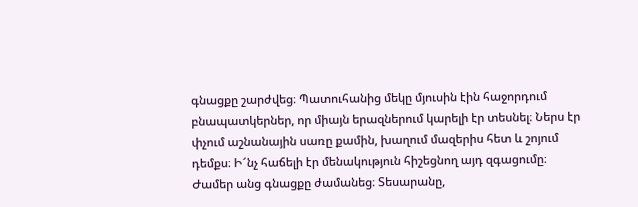գնացքը շարժվեց։ Պատուհանից մեկը մյուսին էին հաջորդում բնապատկերներ, որ միայն երազներում կարելի էր տեսնել։ Ներս էր փչում աշնանային սառը քամին, խաղում մազերիս հետ և շոյում դեմքս։ Ի՜նչ հաճելի էր մենակություն հիշեցնող այդ զգացումը։
Ժամեր անց գնացքը ժամանեց։ Տեսարանը,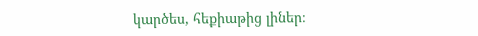կարծես, հեքիաթից լիներ։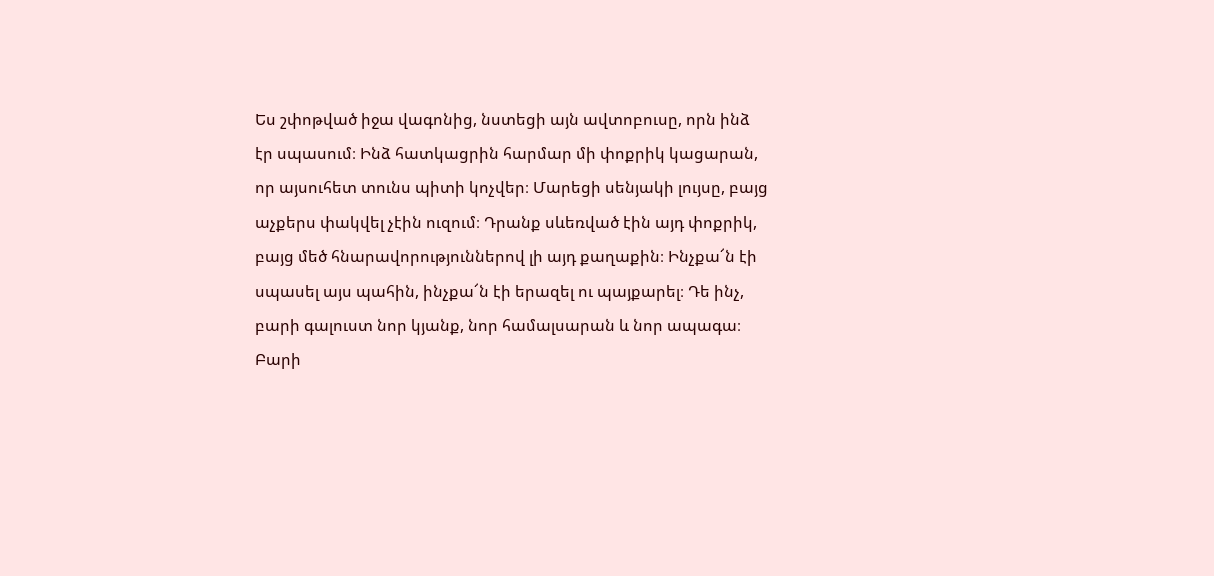Ես շփոթված իջա վագոնից, նստեցի այն ավտոբուսը, որն ինձ էր սպասում։ Ինձ հատկացրին հարմար մի փոքրիկ կացարան, որ այսուհետ տունս պիտի կոչվեր։ Մարեցի սենյակի լույսը, բայց աչքերս փակվել չէին ուզում։ Դրանք սևեռված էին այդ փոքրիկ, բայց մեծ հնարավորություններով լի այդ քաղաքին։ Ինչքա՜ն էի սպասել այս պահին, ինչքա՜ն էի երազել ու պայքարել։ Դե ինչ, բարի գալուստ նոր կյանք, նոր համալսարան և նոր ապագա։ Բարի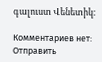գալուստ Վենետիկ։

Комментариев нет:
Отправить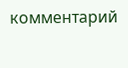комментарий